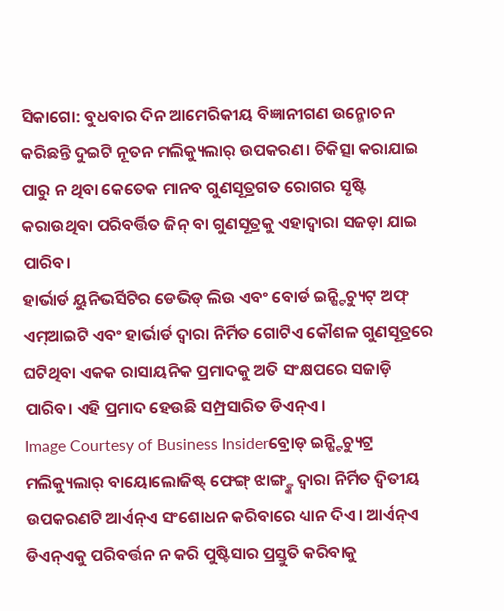ସିକାଗୋ: ବୁଧବାର ଦିନ ଆମେରିକୀୟ ବିଜ୍ଞାନୀଗଣ ଉନ୍ମୋଚନ କରିଛନ୍ତି ଦୁଇଟି ନୂତନ ମଲିକ୍ୟୁଲାର୍ ଉପକରଣ। ଚିକିତ୍ସା କରାଯାଇ ପାରୁ ନ ଥିବା କେତେକ ମାନବ ଗୁଣସୂତ୍ରଗତ ରୋଗର ସୃଷ୍ଟି କରାଉଥିବା ପରିବର୍ତ୍ତିତ ଜିନ୍ ବା ଗୁଣସୂତ୍ରକୁ ଏହାଦ୍ୱାରା ସଜଡ଼ା ଯାଇ ପାରିବ।
ହାର୍ଭାର୍ଡ ୟୁନିଭର୍ସିଟିର ଡେଭିଡ୍ ଲିଉ ଏବଂ ବୋର୍ଡ ଇନ୍ଷ୍ଟିଚ୍ୟୁଟ୍ ଅଫ୍ ଏମ୍ଆଇଟି ଏବଂ ହାର୍ଭାର୍ଡ ଦ୍ୱାରା ନିର୍ମିତ ଗୋଟିଏ କୌଶଳ ଗୁଣସୂତ୍ରରେ ଘଟିଥିବା ଏକକ ରାସାୟନିକ ପ୍ରମାଦକୁ ଅତି ସଂକ୍ଷପରେ ସଜାଡ଼ି ପାରିବ। ଏହି ପ୍ରମାଦ ହେଉଛି ସମ୍ପ୍ରସାରିତ ଡିଏନ୍ଏ।
Image Courtesy of Business Insiderବ୍ରୋଡ୍ ଇନ୍ଷ୍ଟିଚ୍ୟୁଟ୍ର ମଲିକ୍ୟୁଲାର୍ ବାୟୋଲୋଜିଷ୍ଟ୍ ଫେଙ୍ଗ୍ ଝାଙ୍ଗ୍ଙ୍କ ଦ୍ୱାରା ନିର୍ମିତ ଦ୍ୱିତୀୟ ଉପକରଣଟି ଆର୍ଏନ୍ଏ ସଂଶୋଧନ କରିବାରେ ଧ୍ୟାନ ଦିଏ। ଆର୍ଏନ୍ଏ ଡିଏନ୍ଏକୁ ପରିବର୍ତ୍ତନ ନ କରି ପୁଷ୍ଟିସାର ପ୍ରସ୍ତୁତି କରିବାକୁ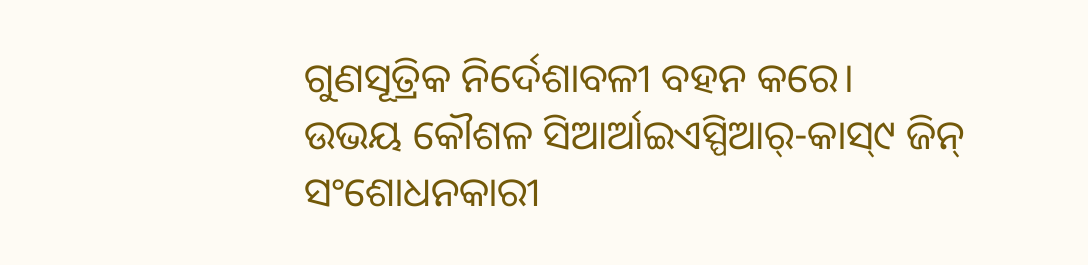ଗୁଣସୂତ୍ରିକ ନିର୍ଦେଶାବଳୀ ବହନ କରେ।
ଉଭୟ କୌଶଳ ସିଆର୍ଆଇଏସ୍ପିଆର୍-କାସ୍୯ ଜିନ୍ ସଂଶୋଧନକାରୀ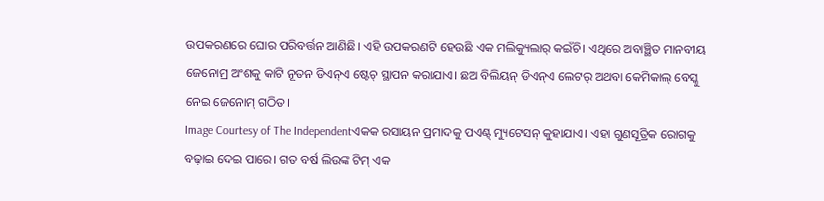ଉପକରଣରେ ଘୋର ପରିବର୍ତ୍ତନ ଆଣିଛି। ଏହି ଉପକରଣଟି ହେଉଛି ଏକ ମଲିକ୍ୟୁଲାର୍ କଇଁଚି। ଏଥିରେ ଅବାଞ୍ଛିତ ମାନବୀୟ ଜେନୋମ୍ର ଅଂଶକୁ କାଟି ନୂତନ ଡିଏନ୍ଏ ଷ୍ଟେଚ୍ ସ୍ଥାପନ କରାଯାଏ। ଛଅ ବିଲିୟନ୍ ଡିଏନ୍ଏ ଲେଟର୍ ଅଥବା କେମିକାଲ୍ ବେସ୍କୁ ନେଇ ଜେନୋମ୍ ଗଠିତ।
Image Courtesy of The Independentଏକକ ରସାୟନ ପ୍ରମାଦକୁ ପଏଣ୍ଟ୍ ମ୍ୟୁଟେସନ୍ କୁହାଯାଏ। ଏହା ଗୁଣସୂତ୍ରିକ ରୋଗକୁ ବଢ଼ାଇ ଦେଇ ପାରେ। ଗତ ବର୍ଷ ଲିଉଙ୍କ ଟିମ୍ ଏକ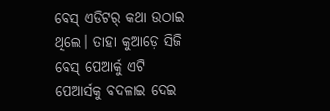ବେସ୍ ଏଡିଟର୍ କଥା ଉଠାଇ ଥିଲେ। ତାହା କୁଆଡ଼େ ସିଜି ବେସ୍ ପେଆର୍କୁ ଏଟି ପେଆର୍ସକୁ ବଦଳାଇ ଦେଇ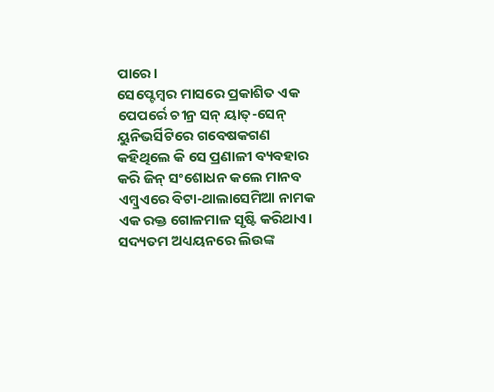ପାରେ।
ସେପ୍ଟେମ୍ବର ମାସରେ ପ୍ରକାଶିତ ଏକ ପେପର୍ରେ ଚୀନ୍ର ସନ୍ ୟାତ୍-ସେନ୍ ୟୁନିଭର୍ସିଟିରେ ଗବେଷକଗଣ କହିଥିଲେ କି ସେ ପ୍ରଣାଳୀ ବ୍ୟବହାର କରି ଜିନ୍ ସଂଶୋଧନ କଲେ ମାନବ ଏମ୍ବ୍ରଏରେ ବିଟା-ଥାଲାସେମିଆ ନାମକ ଏକ ରକ୍ତ ଗୋଳମାଳ ସୃଷ୍ଟି କରିଥାଏ।
ସଦ୍ୟତମ ଅଧ୍ୟୟନରେ ଲିଉଙ୍କ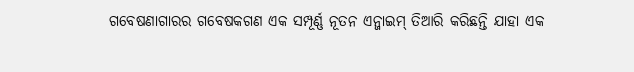ଗବେଷଣାଗାରର ଗବେଷକଗଣ ଏକ ସମ୍ପୂର୍ଣ୍ଣ ନୂତନ ଏନ୍ଜାଇମ୍ ତିଆରି କରିଛନ୍ତି ଯାହା ଏକ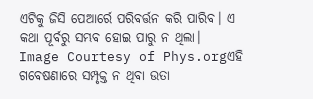ଏଟିକୁ ଜିସି ପେଆର୍ରେ ପରିବର୍ତ୍ତନ କରି ପାରିବ। ଏ କଥା ପୂର୍ବରୁ ସମ୍ଭବ ହୋଇ ପାରୁ ନ ଥିଲା।
Image Courtesy of Phys.orgଏହି ଗବେଷଣାରେ ସମ୍ପୃକ୍ତ ନ ଥିବା ଉତା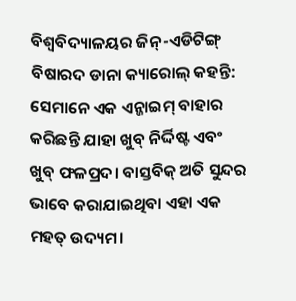ବିଶ୍ୱବିଦ୍ୟାଳୟର ଜିନ୍-ଏଡିଟିଙ୍ଗ୍ ବିଷାରଦ ଡାନା କ୍ୟାରୋଲ୍ କହନ୍ତି: ସେମାନେ ଏକ ଏନ୍ଜାଇମ୍ ବାହାର କରିଛନ୍ତି ଯାହା ଖୁବ୍ ନିର୍ଦ୍ଦିଷ୍ଟ ଏବଂ ଖୁବ୍ ଫଳପ୍ରଦ। ବାସ୍ତବିକ୍ ଅତି ସୁନ୍ଦର ଭାବେ କରାଯାଇଥିବା ଏହା ଏକ ମହତ୍ ଉଦ୍ୟମ।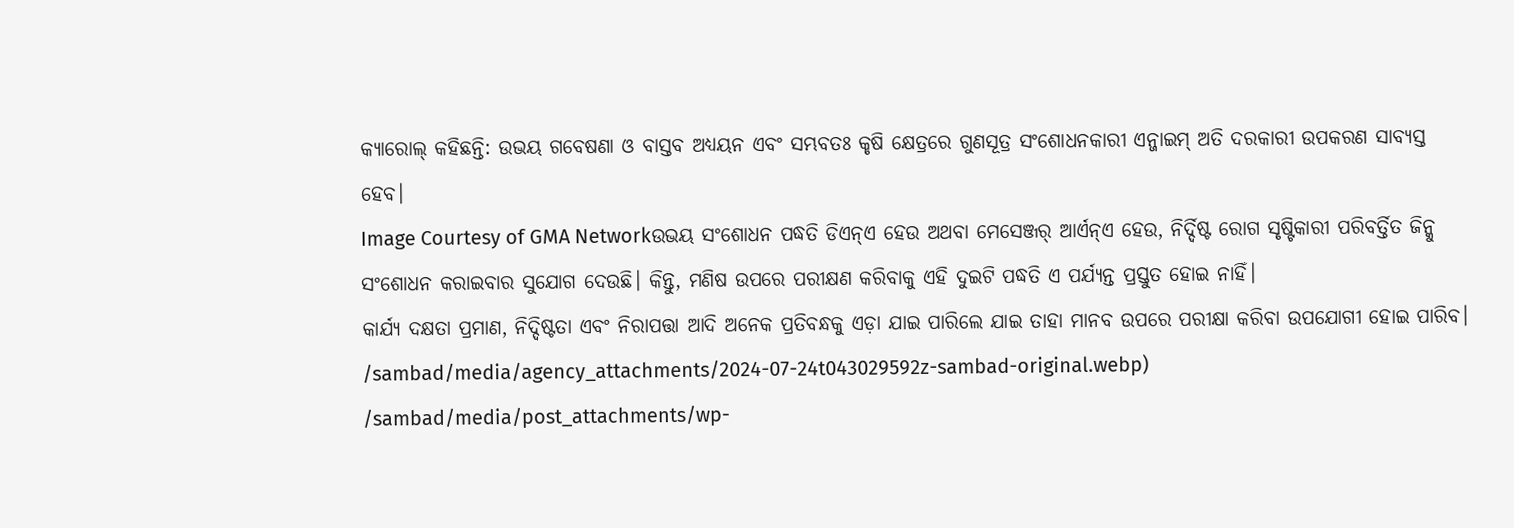କ୍ୟାରୋଲ୍ କହିଛନ୍ତି: ଉଭୟ ଗବେଷଣା ଓ ବାସ୍ତବ ଅଧ୍ୟୟନ ଏବଂ ସମ୍ଭବତଃ କୃଷି କ୍ଷେତ୍ରରେ ଗୁଣସୂତ୍ର ସଂଶୋଧନକାରୀ ଏନ୍ଜାଇମ୍ ଅତି ଦରକାରୀ ଉପକରଣ ସାବ୍ୟସ୍ତ ହେବ।
Image Courtesy of GMA Networkଉଭୟ ସଂଶୋଧନ ପଦ୍ଧତି ଡିଏନ୍ଏ ହେଉ ଅଥବା ମେସେଞ୍ଜର୍ ଆର୍ଏନ୍ଏ ହେଉ, ନିର୍ଦ୍ଦିଷ୍ଟ ରୋଗ ସୃଷ୍ଟିକାରୀ ପରିବର୍ତ୍ତିତ ଜିନ୍କୁ ସଂଶୋଧନ କରାଇବାର ସୁଯୋଗ ଦେଉଛି। କିନ୍ତୁ, ମଣିଷ ଉପରେ ପରୀକ୍ଷଣ କରିବାକୁ ଏହି ଦୁଇଟି ପଦ୍ଧତି ଏ ପର୍ଯ୍ୟନ୍ତ ପ୍ରସ୍ତୁତ ହୋଇ ନାହିଁ।
କାର୍ଯ୍ୟ ଦକ୍ଷତା ପ୍ରମାଣ, ନିଦ୍ଦିଷ୍ଟତା ଏବଂ ନିରାପତ୍ତା ଆଦି ଅନେକ ପ୍ରତିବନ୍ଧକୁ ଏଡ଼ା ଯାଇ ପାରିଲେ ଯାଇ ତାହା ମାନବ ଉପରେ ପରୀକ୍ଷା କରିବା ଉପଯୋଗୀ ହୋଇ ପାରିବ।
/sambad/media/agency_attachments/2024-07-24t043029592z-sambad-original.webp)
/sambad/media/post_attachments/wp-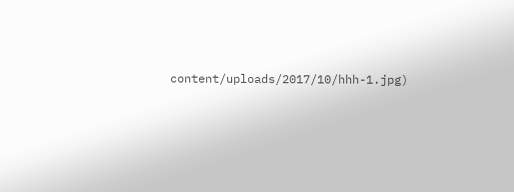content/uploads/2017/10/hhh-1.jpg)